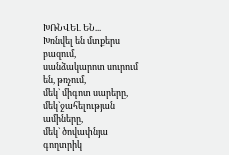ԽՌՆՎԵԼ ԵՆ...
Խռնվել են մտքերս բազում,
սանձակարոտ սուրում են, թռչում,
մեկ` միգոտ սարերը,
մեկ`ջահելության ամիները,
մեկ` ծովափնյա գողտրիկ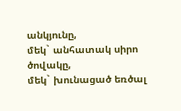անկյունը,
մեկ` անհատակ սիրո ծովակը,
մեկ` խունացած եռծալ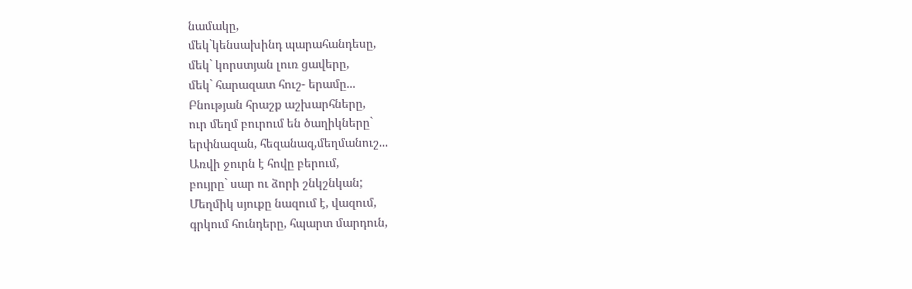նամակը,
մեկ`կենսախինդ պարահանդեսը,
մեկ` կորստյան լուռ ցավերը,
մեկ` հարազատ հուշ- երամը...
Բնության հրաշք աշխարհները,
ուր մեղմ բուրում են ծաղիկները`
երփնազան, հեզանազ,մեղմանուշ...
Առվի ջուրն է հովը բերում,
բույրը` սար ու ձորի շնկշնկան;
Մեղմիկ սյուքը նազում է, վազում,
գրկում հունդերը, հպարտ մարդուն,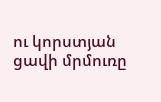ու կորստյան ցավի մրմուռը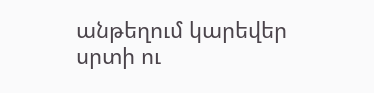անթեղում կարեվեր սրտի ու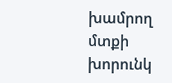խամրող մտքի խորունկ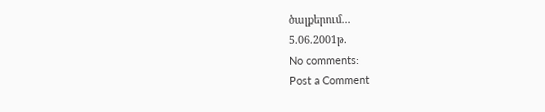ծալքերում...
5.06.2001թ.
No comments:
Post a Comment